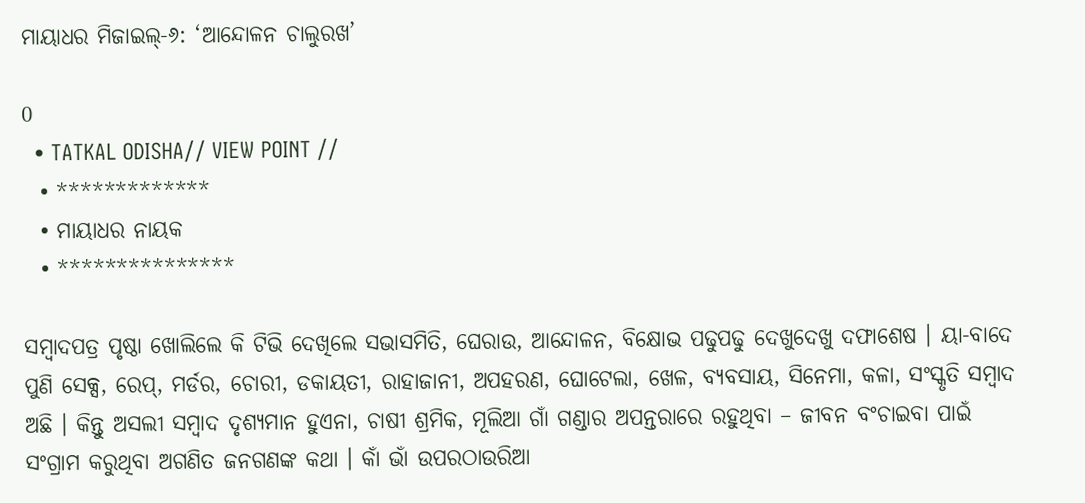ମାୟାଧର ମିଜାଇଲ୍‍-୬: ‘ଆନ୍ଦୋଳନ ଚାଲୁରଖ’

0
  • TATKAL ODISHA// VIEW POINT //
  • *************
  • ମାୟାଧର ନାୟକ
  • ***************

ସମ୍ବାଦପତ୍ର ପୃଷ୍ଠା ଖୋଲିଲେ କି ଟିଭି ଦେଖିଲେ ସଭାସମିତି, ଘେରାଉ, ଆନ୍ଦୋଳନ, ବିକ୍ଷୋଭ ପଢୁପଢୁ ଦେଖୁଦେଖୁ ଦଫାଶେଷ । ୟା-ବାଦେ ପୁଣି ସେକ୍ସ, ରେପ୍‌, ମର୍ଡର, ଚୋରୀ, ଡକାୟତୀ, ରାହାଜାନୀ, ଅପହରଣ, ଘୋଟେଲା, ଖେଳ, ବ୍ୟବସାୟ, ସିନେମା, କଳା, ସଂସ୍କୃତି ସମ୍ବାଦ ଅଛି । କିନ୍ତୁ ଅସଲୀ ସମ୍ବାଦ ଦୃଶ୍ୟମାନ ହୁଏନା, ଚାଷୀ ଶ୍ରମିକ, ମୂଲିଆ ଗାଁ ଗଣ୍ଡାର ଅପନ୍ତରାରେ ରହୁଥିବା – ଜୀବନ ବଂଚାଇବା ପାଇଁ ସଂଗ୍ରାମ କରୁଥିବା ଅଗଣିତ ଜନଗଣଙ୍କ କଥା । କାଁ ଭାଁ ଉପରଠାଉରିଆ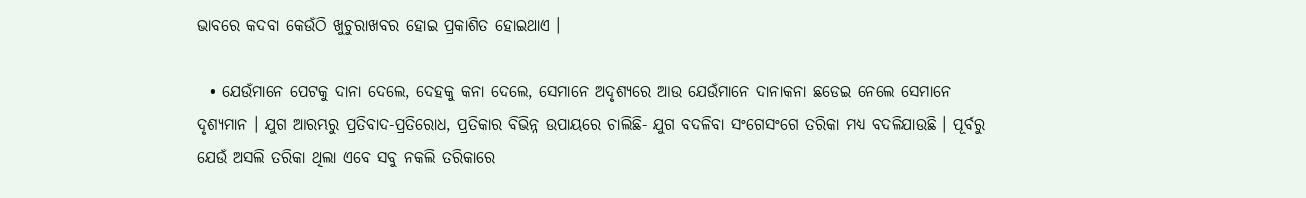ଭାବରେ କଦବା କେଉଁଠି ଖୁଚୁରାଖବର ହୋଇ ପ୍ରକାଶିତ ହୋଇଥାଏ ।

  • ଯେଉଁମାନେ ପେଟକୁ ଦାନା ଦେଲେ, ଦେହକୁ କନା ଦେଲେ, ସେମାନେ ଅଦୃଶ୍ୟରେ ଆଉ ଯେଉଁମାନେ ଦାନାକନା ଛଡେଇ ନେଲେ ସେମାନେ ଦୃଶ୍ୟମାନ । ଯୁଗ ଆରମ୍ଭରୁ ପ୍ରତିବାଦ-ପ୍ରତିରୋଧ, ପ୍ରତିକାର ବିଭିନ୍ନ ଉପାୟରେ ଚାଲିଛି- ଯୁଗ ବଦଳିବା ସଂଗେସଂଗେ ତରିକା ମଧ୍ୟ ବଦଳିଯାଉଛି । ପୂର୍ବରୁ ଯେଉଁ ଅସଲି ତରିକା ଥିଲା ଏବେ ସବୁ ନକଲି ତରିକାରେ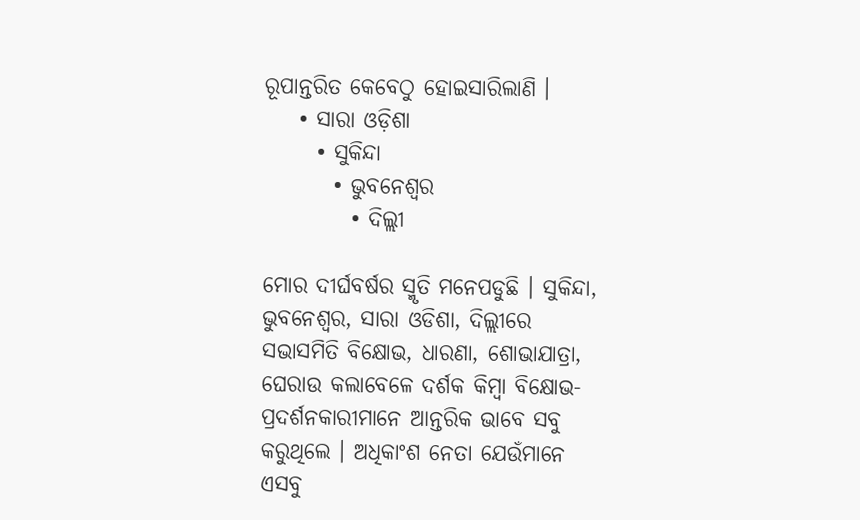ରୂପାନ୍ତରିତ କେବେଠୁ ହୋଇସାରିଲାଣି ।
    • ସାରା ଓଡ଼ିଶା
      • ସୁକିନ୍ଦା
        • ଭୁବନେଶ୍ୱର
          • ଦିଲ୍ଲୀ

ମୋର ଦୀର୍ଘବର୍ଷର ସ୍ମୃତି ମନେପଡୁଛି । ସୁକିନ୍ଦା, ଭୁବନେଶ୍ୱର, ସାରା ଓଡିଶା, ଦିଲ୍ଲୀରେ ସଭାସମିତି ବିକ୍ଷୋଭ, ଧାରଣା, ଶୋଭାଯାତ୍ରା, ଘେରାଉ କଲାବେଳେ ଦର୍ଶକ କିମ୍ବା ବିକ୍ଷୋଭ- ପ୍ରଦର୍ଶନକାରୀମାନେ ଆନ୍ତରିକ ଭାବେ ସବୁ କରୁଥିଲେ । ଅଧିକାଂଶ ନେତା ଯେଉଁମାନେ ଏସବୁ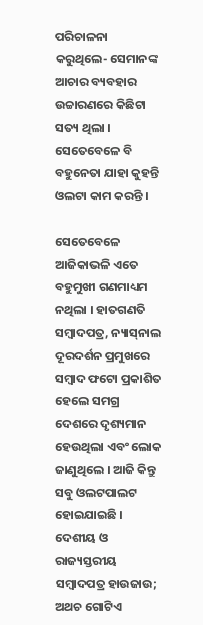ପରିଚାଳନା କରୁଥିଲେ- ସେମାନଙ୍କ ଆଚାର ବ୍ୟବହାର ଉଚ୍ଚାରଣରେ କିଛିଟା ସତ୍ୟ ଥିଲା । ସେତେବେଳେ ବି ବହୁନେତା ଯାହା କୁହନ୍ତି ଓଲଟା କାମ କରନ୍ତି ।

ସେତେବେଳେ ଆଜିକାଭଳି ଏତେ ବହୁମୁଖୀ ଗଣମାଧ୍ୟମ ନଥିଲା । ହାତଗଣତି ସମ୍ବାଦପତ୍ର, ନ୍ୟାସ୍‌ନାଲ ଦୂରଦର୍ଶନ ପ୍ରମୁଖରେ ସମ୍ବାଦ ଫଟୋ ପ୍ରକାଶିତ ହେଲେ ସମଗ୍ର ଦେଶରେ ଦୃଶ୍ୟମାନ ହେଉଥିଲା ଏବଂ ଲୋକ ଜାଣୁଥିଲେ । ଆଜି କିନ୍ତୁ ସବୁ ଓଲଟପାଲଟ ହୋଇଯାଇଛି । ଦେଶୀୟ ଓ ରାଜ୍ୟସ୍ତରୀୟ ସମ୍ବାଦପତ୍ର ହାଉଜାଉ; ଅଥଚ ଗୋଟିଏ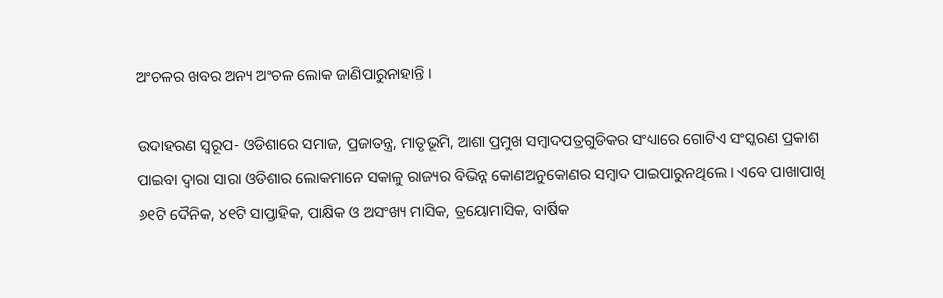ଅଂଚଳର ଖବର ଅନ୍ୟ ଅଂଚଳ ଲୋକ ଜାଣିପାରୁନାହାନ୍ତି ।

ଉଦାହରଣ ସ୍ୱରୂପ- ଓଡିଶାରେ ସମାଜ, ପ୍ରଜାତନ୍ତ୍ର, ମାତୃଭୂମି, ଆଶା ପ୍ରମୁଖ ସମ୍ବାଦପତ୍ରଗୁଡିକର ସଂଧ୍ୟାରେ ଗୋଟିଏ ସଂସ୍କରଣ ପ୍ରକାଶ ପାଇବା ଦ୍ୱାରା ସାରା ଓଡିଶାର ଲୋକମାନେ ସକାଳୁ ରାଜ୍ୟର ବିଭିନ୍ନ କୋଣଅନୁକୋଣର ସମ୍ବାଦ ପାଇପାରୁନଥିଲେ । ଏବେ ପାଖାପାଖି ୬୧ଟି ଦୈନିକ, ୪୧ଟି ସାପ୍ତାହିକ, ପାକ୍ଷିକ ଓ ଅସଂଖ୍ୟ ମାସିକ, ତ୍ରୟୋମାସିକ, ବାର୍ଷିକ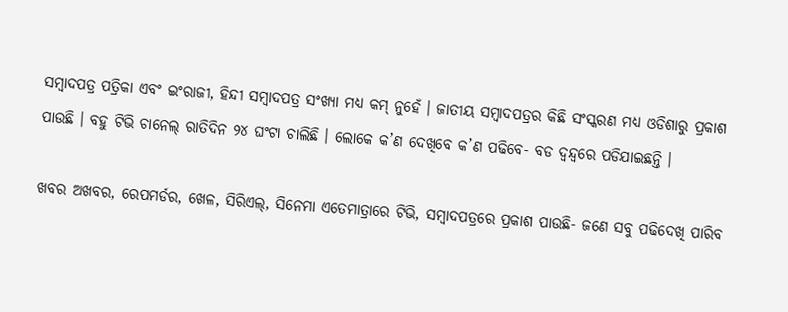ସମ୍ବାଦପତ୍ର ପତ୍ରିକା ଏବଂ ଇଂରାଜୀ, ହିନ୍ଦୀ ସମ୍ବାଦପତ୍ର ସଂଖ୍ୟା ମଧ୍ୟ କମ୍ ନୁହେଁ । ଜାତୀୟ ସମ୍ବାଦପତ୍ରର କିଛି ସଂସ୍କରଣ ମଧ୍ୟ ଓଡିଶାରୁ ପ୍ରକାଶ ପାଉଛି । ବହୁ ଟିଭି ଚାନେଲ୍ ରାତିଦିନ ୨୪ ଘଂଟା ଚାଲିଛି । ଲୋକେ କ’ଣ ଦେଖିବେ କ’ଣ ପଢିବେ- ବଡ ଦ୍ୱନ୍ଦ୍ୱରେ ପଡିଯାଇଛନ୍ତି ।

ଖବର ଅଖବର, ରେପମର୍ଡର, ଖେଳ, ସିରିଏଲ୍‌, ସିନେମା ଏତେମାତ୍ରାରେ ଟିଭି, ସମ୍ବାଦପତ୍ରରେ ପ୍ରକାଶ ପାଉଛି- ଜଣେ ସବୁ ପଢିଦେଖି ପାରିବ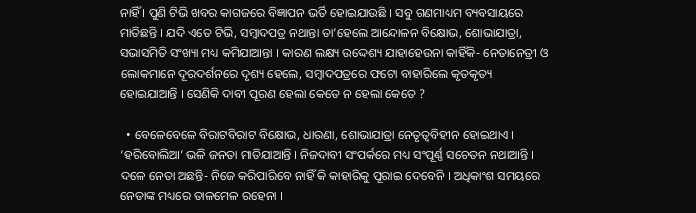ନାହିଁ । ପୁଣି ଟିଭି ଖବର କାଗଜରେ ବିଜ୍ଞାପନ ଭର୍ତି ହୋଇଯାଉଛି । ସବୁ ଗଣମାଧ୍ୟମ ବ୍ୟବସାୟରେ ମାତିଛନ୍ତି । ଯଦି ଏତେ ଟିଭି, ସମ୍ବାଦପତ୍ର ନଥାନ୍ତା ତା’ହେଲେ ଆନ୍ଦୋଳନ ବିକ୍ଷୋଭ, ଶୋଭାଯାତ୍ରା, ସଭାସମିତି ସଂଖ୍ୟା ମଧ୍ୟ କମିଯାଆନ୍ତା । କାରଣ ଲକ୍ଷ୍ୟ ଉଦ୍ଦେଶ୍ୟ ଯାହାହେଉନା କାହିଁକି- ନେତାନେତ୍ରୀ ଓ ଲୋକମାନେ ଦୂରଦର୍ଶନରେ ଦୃଶ୍ୟ ହେଲେ, ସମ୍ବାଦପତ୍ରରେ ଫଟୋ ବାହାରିଲେ କୃତକୃତ୍ୟ ହୋଇଯାଆନ୍ତି । ସେଣିକି ଦାବୀ ପୂରଣ ହେଲା କେତେ ନ ହେଲା କେତେ ?

  • ବେଳେବେଳେ ବିରାଟବିରାଟ ବିକ୍ଷୋଭ, ଧାରଣା, ଶୋଭାଯାତ୍ରା ନେତୃତ୍ୱବିହୀନ ହୋଇଥାଏ । ‘ହରିବୋଲିଆ’ ଭଳି ଜନତା ମାତିଯାଆନ୍ତି । ନିଜଦାବୀ ସଂପର୍କରେ ମଧ୍ୟ ସଂପୂର୍ଣ୍ଣ ସଚେତନ ନଥାଆନ୍ତି । ଦଳେ ନେତା ଅଛନ୍ତି- ନିଜେ କରିପାରିବେ ନାହିଁ କି କାହାରିକୁ ପୂରାଇ ଦେବେନି । ଅଧିକାଂଶ ସମୟରେ ନେତାଙ୍କ ମଧ୍ୟରେ ତାଳମେଳ ରହେନା ।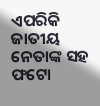ଏପରିକି ଜାତୀୟ ନେତାଙ୍କ ସହ ଫଟୋ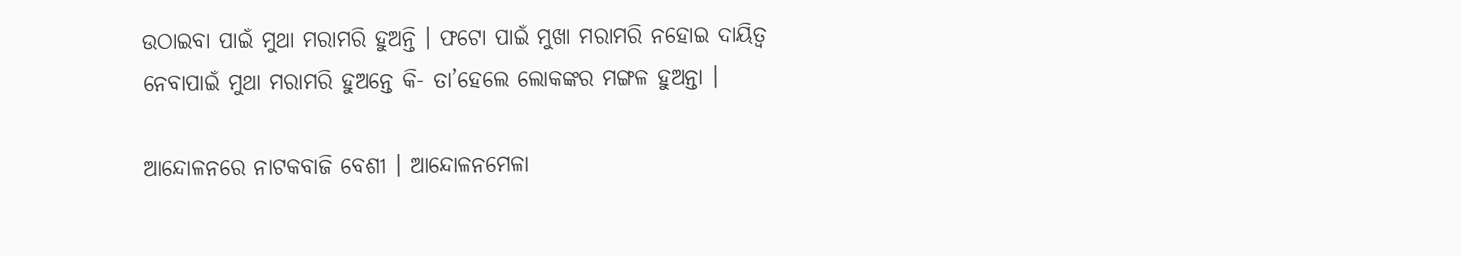ଉଠାଇବା ପାଇଁ ମୁଥା ମରାମରି ହୁଅନ୍ତି । ଫଟୋ ପାଇଁ ମୁଖା ମରାମରି ନହୋଇ ଦାୟିତ୍ୱ ନେବାପାଇଁ ମୁଥା ମରାମରି ହୁଅନ୍ତେ କି- ତା’ହେଲେ ଲୋକଙ୍କର ମଙ୍ଗଳ ହୁଅନ୍ତା ।

ଆନ୍ଦୋଳନରେ ନାଟକବାଜି ବେଶୀ । ଆନ୍ଦୋଳନମେଳା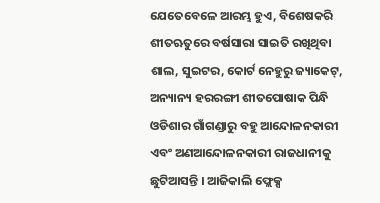ଯେତେବେଳେ ଆରମ୍ଭ ହୁଏ, ବିଶେଷକରି ଶୀତଋତୁରେ ବର୍ଷସାରା ସାଇତି ରଖିଥିବା ଶାଲ, ସୁଇଟର, କୋର୍ଟ ନେହୁରୁ ଜ୍ୟାକେଟ୍‌, ଅନ୍ୟାନ୍ୟ ହରରଙ୍ଗୀ ଶୀତପୋଷାକ ପିନ୍ଧି ଓଡିଶାର ଗାଁଗଣ୍ଡାରୁ ବହୁ ଆନ୍ଦୋଳନକାରୀ ଏବଂ ଅଣଆନ୍ଦୋଳନକାରୀ ରାଜଧାନୀକୁ ଛୁଟିଆସନ୍ତି । ଆଜିକାଲି ଫ୍ଲେକ୍ସ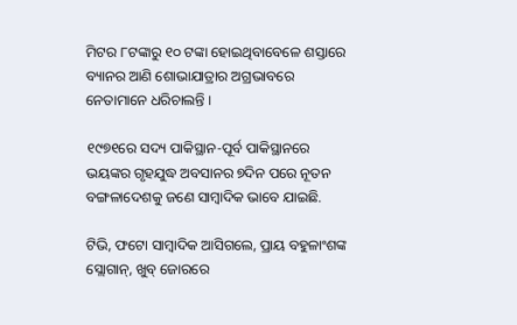ମିଟର ୮ଟଙ୍କାରୁ ୧୦ ଟଙ୍କା ହୋଇଥିବାବେଳେ ଶସ୍ତାରେ ବ୍ୟାନର ଆଣି ଶୋଭାଯାତ୍ରାର ଅଗ୍ରଭାବରେ ନେତାମାନେ ଧରିଚାଲନ୍ତି ।

୧୯୭୧ରେ ସଦ୍ୟ ପାକିସ୍ଥାନ-ପୂର୍ବ ପାକିସ୍ଥାନରେ ଭୟଙ୍କର ଗୃହଯୁଦ୍ଧ ଅବସାନର ୭ଦିନ ପରେ ନୂତନ ବଙ୍ଗଳାଦେଶକୁ ଜଣେ ସାମ୍ବାଦିକ ଭାବେ ଯାଇଛି.

ଟିଭି, ଫଟୋ ସାମ୍ବାଦିକ ଆସିଗଲେ, ପ୍ରାୟ ବହୁଳାଂଶଙ୍କ ସ୍ଲୋଗାନ୍‌, ଖୁବ୍ ଜୋରରେ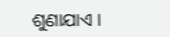ଶୁଣାଯାଏ ।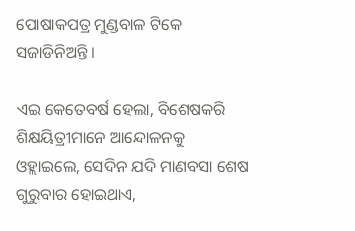ପୋଷାକପତ୍ର ମୁଣ୍ଡବାଳ ଟିକେ ସଜାଡିନିଅନ୍ତି ।

ଏଇ କେତେବର୍ଷ ହେଲା, ବିଶେଷକରି ଶିକ୍ଷୟିତ୍ରୀମାନେ ଆନ୍ଦୋଳନକୁ ଓହ୍ଲାଇଲେ, ସେଦିନ ଯଦି ମାଣବସା ଶେଷ ଗୁରୁବାର ହୋଇଥାଏ,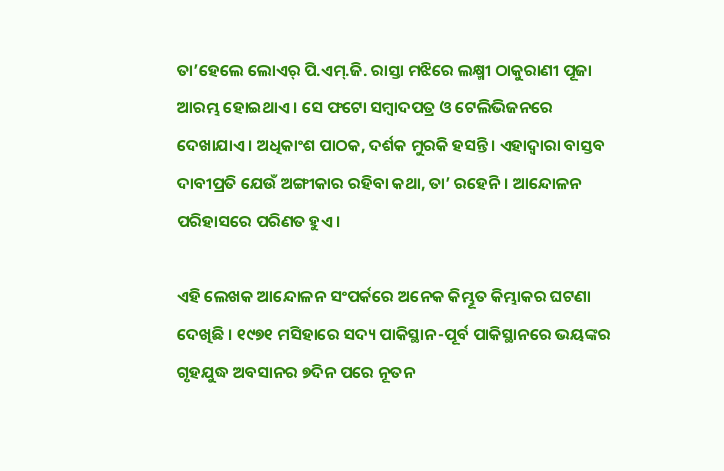ତା’ହେଲେ ଲୋଏର୍ ପି.ଏମ୍‌.ଜି. ରାସ୍ତା ମଝିରେ ଲକ୍ଷ୍ମୀ ଠାକୁରାଣୀ ପୂଜା ଆରମ୍ଭ ହୋଇଥାଏ । ସେ ଫଟୋ ସମ୍ବାଦପତ୍ର ଓ ଟେଲିଭିଜନରେ ଦେଖାଯାଏ । ଅଧିକାଂଶ ପାଠକ, ଦର୍ଶକ ମୁରକି ହସନ୍ତି । ଏହାଦ୍ୱାରା ବାସ୍ତବ ଦାବୀପ୍ରତି ଯେଉଁ ଅଙ୍ଗୀକାର ରହିବା କଥା, ତା’ ରହେନି । ଆନ୍ଦୋଳନ ପରିହାସରେ ପରିଣତ ହୁଏ ।

ଏହି ଲେଖକ ଆନ୍ଦୋଳନ ସଂପର୍କରେ ଅନେକ କିମ୍ଭୂତ କିମ୍ଭାକର ଘଟଣା ଦେଖିଛି । ୧୯୭୧ ମସିହାରେ ସଦ୍ୟ ପାକିସ୍ଥାନ-ପୂର୍ବ ପାକିସ୍ଥାନରେ ଭୟଙ୍କର ଗୃହଯୁଦ୍ଧ ଅବସାନର ୭ଦିନ ପରେ ନୂତନ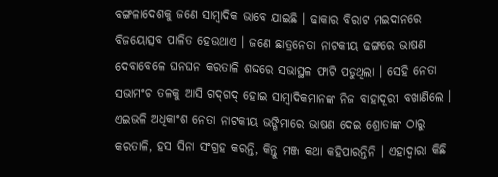ବଙ୍ଗଳାଦେଶକୁ ଜଣେ ସାମ୍ବାଦିକ ଭାବେ ଯାଇଛି । ଢାକାର ବିରାଟ ମଇଦାନରେ ବିଜୟୋତ୍ସବ ପାଳିତ ହେଉଥାଏ । ଜଣେ ଛାତ୍ରନେତା ନାଟକୀୟ ଢଙ୍ଗରେ ଭାଷଣ ଦେବାବେଳେ ଘନଘନ କରତାଳି ଶଦ୍ଦରେ ସଭାସ୍ଥଳ ଫାଟି ପଡୁଥିଲା । ସେହି ନେତା ସଭାମଂଚ ତଳକୁ ଆସି ଗଦ୍‌ଗଦ୍ ହୋଇ ସାମ୍ବାଦିକମାନଙ୍କ ନିଜ ବାହାଦୂରୀ ବଖାଣିଲେ । ଏଇଭଳି ଅଧିକାଂଶ ନେତା ନାଟକୀୟ ଭଙ୍ଗିମାରେ ଭାଷଣ ଦେଇ ଶ୍ରୋତାଙ୍କ ଠାରୁ କରତାଳି, ହସ ସିନା ସଂଗ୍ରହ କରନ୍ତି, କିନ୍ତୁ ମଞ୍ଜ କଥା କହିପାରନ୍ତିନି । ଏହାଦ୍ୱାରା କିଛି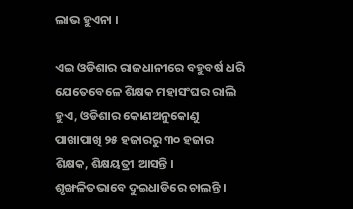ଲାଭ ହୁଏନା ।

ଏଇ ଓଡିଶାର ରାଜଧାନୀରେ ବହୁବର୍ଷ ଧରି ଯେତେବେଳେ ଶିକ୍ଷକ ମହାସଂଘର ରାଲି ହୁଏ, ଓଡିଶାର କୋଣଅନୁକୋଣୁ ପାଖାପାଖି ୨୫ ହଜାରରୁ ୩୦ ହଜାର ଶିକ୍ଷକ, ଶିକ୍ଷୟତ୍ରୀ ଆସନ୍ତି । ଶୃଙ୍ଖଳିତଭାବେ ଦୁଇଧାଡିରେ ଚାଲନ୍ତି ।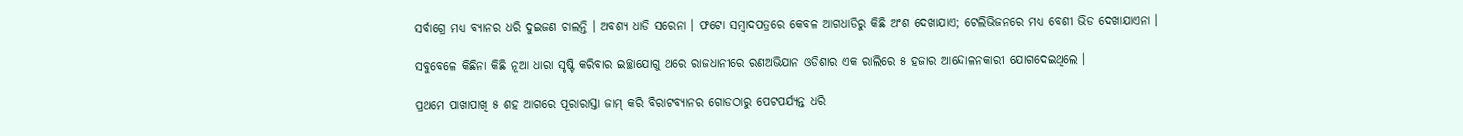ସର୍ବାଗ୍ରେ ମଧ୍ୟ ବ୍ୟାନର ଧରି ଦୁଇଜଣ ଚାଲନ୍ତି । ଅବଶ୍ୟ ଧାଡି ସରେନା । ଫଟୋ ସମ୍ବାଦପତ୍ରରେ କେବଳ ଆଗଧାଡିରୁ କିଛି ଅଂଶ ଦେଖାଯାଏ; ଟେଲିଭିଜନରେ ମଧ୍ୟ ବେଶୀ ଭିଡ ଦେଖାଯାଏନା ।

ସବୁବେଳେ କିଛିନା କିଛି ନୂଆ ଧାରା ସୃଷ୍ଟି କରିବାର ଇଚ୍ଛାଯୋଗୁ ଥରେ ରାଜଧାନୀରେ ରଣଅଭିଯାନ ଓଡିଶାର ଏକ ରାଲିରେ ୫ ହଜାର ଆନ୍ଦୋଳନକାରୀ ଯୋଗଦେଇଥିଲେ ।

ପ୍ରଥମେ ପାଖାପାଖି ୫ ଶହ ଆଗରେ ପୂରାରାସ୍ତା ଜାମ୍ କରି ବିରାଟବ୍ୟାନର ଗୋଡଠାରୁ ପେଟପର୍ଯ୍ୟନ୍ତ ଧରି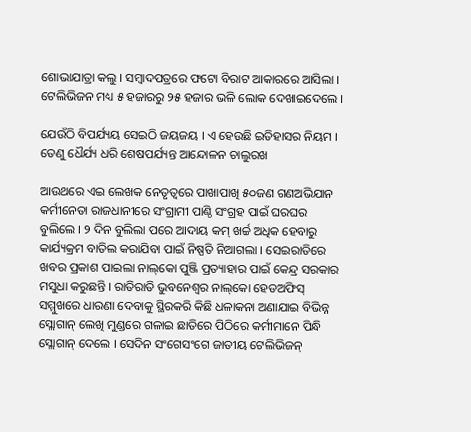ଶୋଭାଯାତ୍ରା କଲୁ । ସମ୍ବାଦପତ୍ରରେ ଫଟୋ ବିରାଟ ଆକାରରେ ଆସିଲା । ଟେଲିଭିଜନ ମଧ୍ୟ ୫ ହଜାରରୁ ୨୫ ହଜାର ଭଳି ଲୋକ ଦେଖାଇଦେଲେ ।

ଯେଉଁଠି ବିପର୍ଯ୍ୟୟ ସେଇଠି ଜୟଜୟ । ଏ ହେଉଛି ଇତିହାସର ନିୟମ । ତେଣୁ ଧୈର୍ଯ୍ୟ ଧରି ଶେଷପର୍ଯ୍ୟନ୍ତ ଆନ୍ଦୋଳନ ଚାଲୁରଖ

ଆଉଥରେ ଏଇ ଲେଖକ ନେତୃତ୍ୱରେ ପାଖାପାଖି ୫୦ଜଣ ଗଣଅଭିଯାନ କର୍ମୀନେତା ରାଜଧାନୀରେ ସଂଗ୍ରାମୀ ପାଣ୍ଠି ସଂଗ୍ରହ ପାଇଁ ଘରଘର ବୁଲିଲେ । ୨ ଦିନ ବୁଲିଲା ପରେ ଆଦାୟ କମ୍ ଖର୍ଚ୍ଚ ଅଧିକ ହେବାରୁ କାର୍ଯ୍ୟକ୍ରମ ବାତିଲ କରାଯିବା ପାଇଁ ନିଷ୍ପତି ନିଆଗଲା । ସେଇରାତିରେ ଖବର ପ୍ରକାଶ ପାଇଲା ନାଲ୍‌କୋ ପୁଞ୍ଜି ପ୍ରତ୍ୟାହାର ପାଇଁ କେନ୍ଦ୍ର ସରକାର ମସୁଧା କରୁଛନ୍ତି । ରାତିରାତି ଭୁବନେଶ୍ୱର ନାଲ୍‌କୋ ହେଡଅଫିସ୍ ସମ୍ମୁଖରେ ଧାରଣା ଦେବାକୁ ସ୍ଥିରକରି କିଛି ଧଳାକନା ଅଣାଯାଇ ବିଭିନ୍ନ ସ୍ଲୋଗାନ୍ ଲେଖି ମୁଣ୍ଡରେ ଗଳାଇ ଛାତିରେ ପିଠିରେ କର୍ମୀମାନେ ପିନ୍ଧି ସ୍ଲୋଗାନ୍ ଦେଲେ । ସେଦିନ ସଂଗେସଂଗେ ଜାତୀୟ ଟେଲିଭିଜନ୍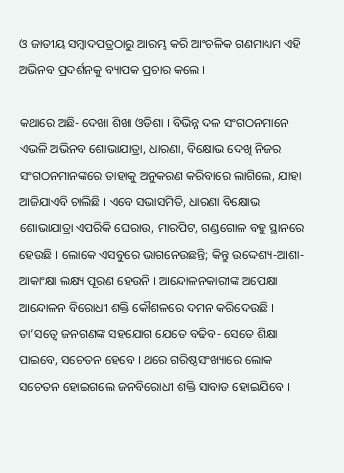ଓ ଜାତୀୟ ସମ୍ବାଦପତ୍ରଠାରୁ ଆରମ୍ଭ କରି ଆଂଚଳିକ ଗଣମାଧ୍ୟମ ଏହି ଅଭିନବ ପ୍ରଦର୍ଶନକୁ ବ୍ୟାପକ ପ୍ରଚାର କଲେ ।

କଥାରେ ଅଛି- ଦେଖା ଶିଖା ଓଡିଶା । ବିଭିନ୍ନ ଦଳ ସଂଗଠନମାନେ ଏଭଳି ଅଭିନବ ଶୋଭାଯାତ୍ରା, ଧାରଣା, ବିକ୍ଷୋଭ ଦେଖି ନିଜର ସଂଗଠନମାନଙ୍କରେ ତାହାକୁ ଅନୁକରଣ କରିବାରେ ଲାଗିଲେ, ଯାହା ଆଜିଯାଏବି ଚାଲିଛି । ଏବେ ସଭାସମିତି, ଧାରଣା ବିକ୍ଷୋଭ ଶୋଭାଯାତ୍ରା ଏପରିକି ଘେରାଉ, ମାରପିଟ, ଗଣ୍ଡଗୋଳ ବହୁ ସ୍ଥାନରେ ହେଉଛି । ଲୋକେ ଏସବୁରେ ଭାଗନେଉଛନ୍ତି; କିନ୍ତୁ ଉଦ୍ଦେଶ୍ୟ-ଆଶା-ଆକାଂକ୍ଷା ଲକ୍ଷ୍ୟ ପୂରଣ ହେଉନି । ଆନ୍ଦୋଳନକାରୀଙ୍କ ଅପେକ୍ଷା ଆନ୍ଦୋଳନ ବିରୋଧୀ ଶକ୍ତି କୌଶଳରେ ଦମନ କରିଦେଉଛି । ତା’ସତ୍ୱେ ଜନଗଣଙ୍କ ସହଯୋଗ ଯେତେ ବଢିବ- ସେତେ ଶିକ୍ଷା ପାଇବେ, ସଚେତନ ହେବେ । ଥରେ ଗରିଷ୍ଠସଂଖ୍ୟାରେ ଲୋକ ସଚେତନ ହୋଇଗଲେ ଜନବିରୋଧୀ ଶକ୍ତି ସାବାଡ ହୋଇଯିବେ ।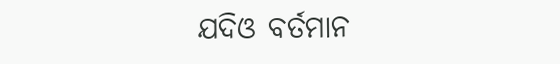ଯଦିଓ ବର୍ତମାନ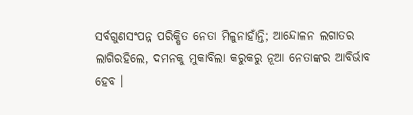ସର୍ବଗୁଣସଂପନ୍ନ ପରିକ୍ଷିତ ନେତା ମିଳୁନାହାଁନ୍ତି; ଆନ୍ଦୋଳନ ଲଗାତର ଲାଗିରହିଲେ, ଦମନକୁ ମୁକାବିଲା କରୁକରୁ ନୂଆ ନେତାଙ୍କର ଆବିର୍ଭାବ ହେବ ।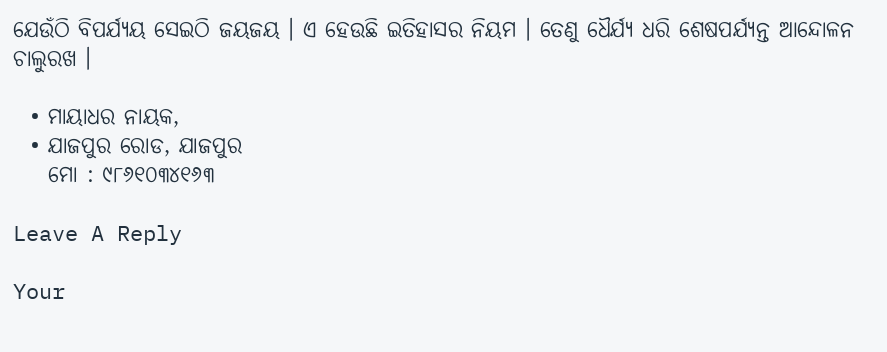ଯେଉଁଠି ବିପର୍ଯ୍ୟୟ ସେଇଠି ଜୟଜୟ । ଏ ହେଉଛି ଇତିହାସର ନିୟମ । ତେଣୁ ଧୈର୍ଯ୍ୟ ଧରି ଶେଷପର୍ଯ୍ୟନ୍ତ ଆନ୍ଦୋଳନ ଚାଲୁରଖ ।

  • ମାୟାଧର ନାୟକ,
  • ଯାଜପୁର ରୋଡ, ଯାଜପୁର
    ମୋ : ୯୮୬୧୦୩୪୧୬୩

Leave A Reply

Your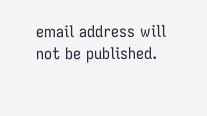email address will not be published.